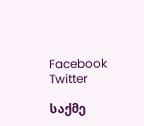Facebook Twitter

საქმე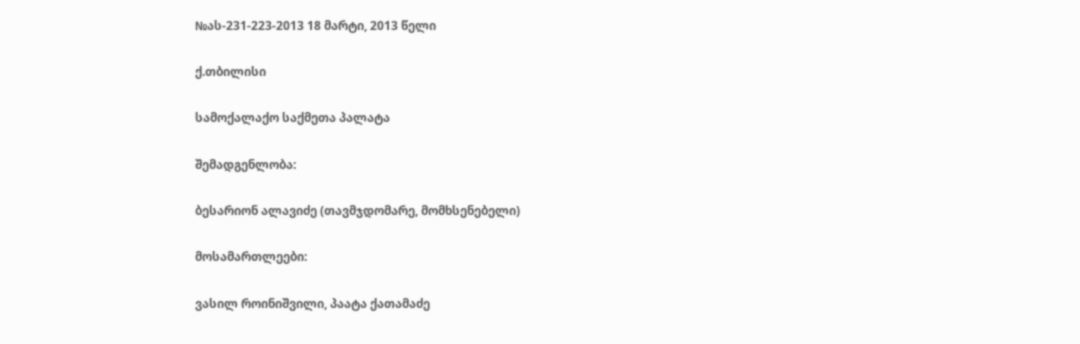№ას-231-223-2013 18 მარტი, 2013 წელი

ქ.თბილისი

სამოქალაქო საქმეთა პალატა

შემადგენლობა:

ბესარიონ ალავიძე (თავმჯდომარე, მომხსენებელი)

მოსამართლეები:

ვასილ როინიშვილი, პაატა ქათამაძე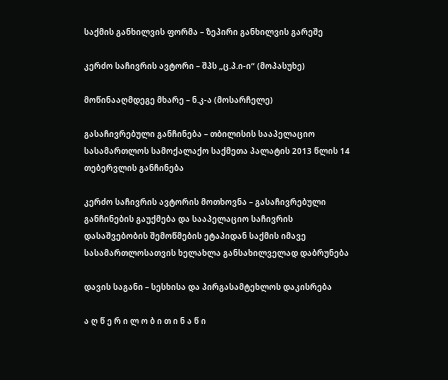საქმის განხილვის ფორმა – ზეპირი განხილვის გარეშე

კერძო საჩივრის ავტორი – შპს „ც.პ.ი-ი“ (მოპასუხე)

მოწინააღმდეგე მხარე – ნ.კ-ა (მოსარჩელე)

გასაჩივრებული განჩინება – თბილისის სააპელაციო სასამართლოს სამოქალაქო საქმეთა პალატის 2013 წლის 14 თებერვლის განჩინება

კერძო საჩივრის ავტორის მოთხოვნა – გასაჩივრებული განჩინების გაუქმება და სააპელაციო საჩივრის დასაშვებობის შემოწმების ეტაპიდან საქმის იმავე სასამართლოსათვის ხელახლა განსახილველად დაბრუნება

დავის საგანი – სესხისა და პირგასამტეხლოს დაკისრება

ა ღ წ ე რ ი ლ ო ბ ი თ ი ნ ა წ ი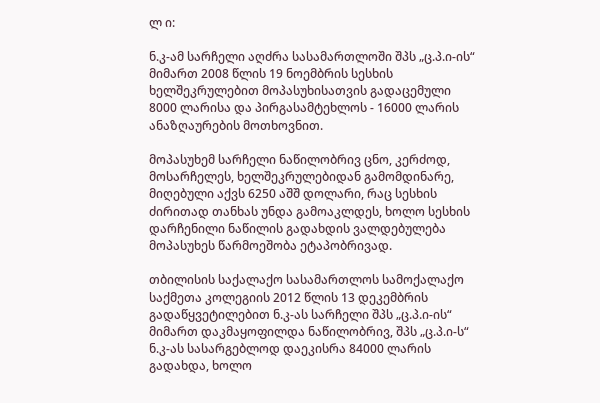ლ ი:

ნ.კ-ამ სარჩელი აღძრა სასამართლოში შპს „ც.პ.ი-ის“ მიმართ 2008 წლის 19 ნოემბრის სესხის ხელშეკრულებით მოპასუხისათვის გადაცემული 8000 ლარისა და პირგასამტეხლოს - 16000 ლარის ანაზღაურების მოთხოვნით.

მოპასუხემ სარჩელი ნაწილობრივ ცნო, კერძოდ, მოსარჩელეს, ხელშეკრულებიდან გამომდინარე, მიღებული აქვს 6250 აშშ დოლარი, რაც სესხის ძირითად თანხას უნდა გამოაკლდეს, ხოლო სესხის დარჩენილი ნაწილის გადახდის ვალდებულება მოპასუხეს წარმოეშობა ეტაპობრივად.

თბილისის საქალაქო სასამართლოს სამოქალაქო საქმეთა კოლეგიის 2012 წლის 13 დეკემბრის გადაწყვეტილებით ნ.კ-ას სარჩელი შპს „ც.პ.ი-ის“ მიმართ დაკმაყოფილდა ნაწილობრივ, შპს „ც.პ.ი-ს“ ნ.კ-ას სასარგებლოდ დაეკისრა 84000 ლარის გადახდა, ხოლო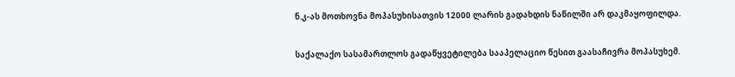ნ.კ-ას მოთხოვნა მოპასუხისათვის 12000 ლარის გადახდის ნაწილში არ დაკმაყოფილდა.

საქალაქო სასამართლოს გადაწყვეტილება სააპელაციო წესით გაასაჩივრა მოპასუხემ.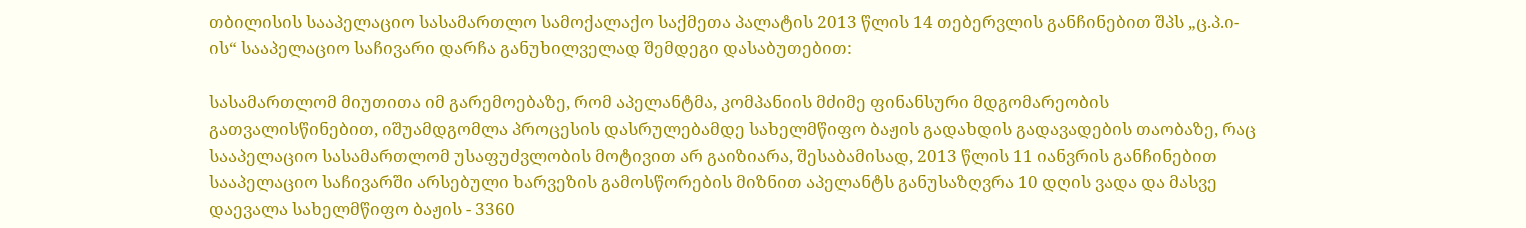თბილისის სააპელაციო სასამართლო სამოქალაქო საქმეთა პალატის 2013 წლის 14 თებერვლის განჩინებით შპს „ც.პ.ი-ის“ სააპელაციო საჩივარი დარჩა განუხილველად შემდეგი დასაბუთებით:

სასამართლომ მიუთითა იმ გარემოებაზე, რომ აპელანტმა, კომპანიის მძიმე ფინანსური მდგომარეობის გათვალისწინებით, იშუამდგომლა პროცესის დასრულებამდე სახელმწიფო ბაჟის გადახდის გადავადების თაობაზე, რაც სააპელაციო სასამართლომ უსაფუძვლობის მოტივით არ გაიზიარა, შესაბამისად, 2013 წლის 11 იანვრის განჩინებით სააპელაციო საჩივარში არსებული ხარვეზის გამოსწორების მიზნით აპელანტს განუსაზღვრა 10 დღის ვადა და მასვე დაევალა სახელმწიფო ბაჟის - 3360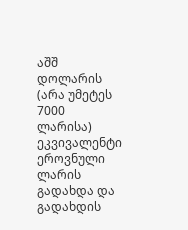აშშ დოლარის (არა უმეტეს 7000 ლარისა) ეკვივალენტი ეროვნული ლარის გადახდა და გადახდის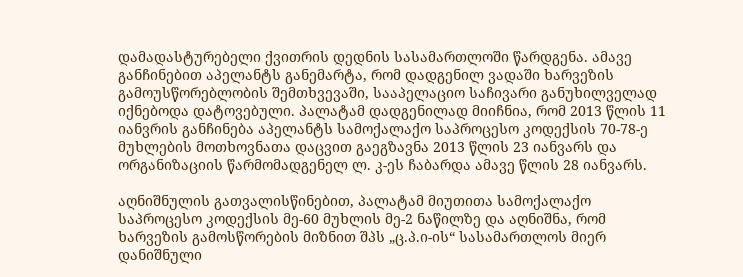დამადასტურებელი ქვითრის დედნის სასამართლოში წარდგენა. ამავე განჩინებით აპელანტს განემარტა, რომ დადგენილ ვადაში ხარვეზის გამოუსწორებლობის შემთხვევაში, სააპელაციო საჩივარი განუხილველად იქნებოდა დატოვებული. პალატამ დადგენილად მიიჩნია, რომ 2013 წლის 11 იანვრის განჩინება აპელანტს სამოქალაქო საპროცესო კოდექსის 70-78-ე მუხლების მოთხოვნათა დაცვით გაეგზავნა 2013 წლის 23 იანვარს და ორგანიზაციის წარმომადგენელ ლ. კ-ეს ჩაბარდა ამავე წლის 28 იანვარს.

აღნიშნულის გათვალისწინებით, პალატამ მიუთითა სამოქალაქო საპროცესო კოდექსის მე-60 მუხლის მე-2 ნაწილზე და აღნიშნა, რომ ხარვეზის გამოსწორების მიზნით შპს „ც.პ.ი-ის“ სასამართლოს მიერ დანიშნული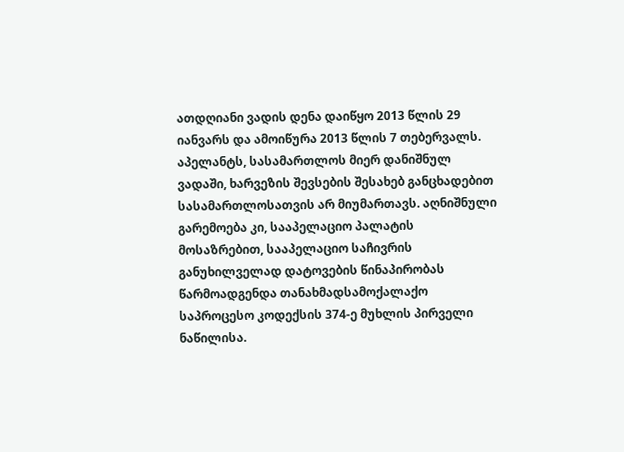ათდღიანი ვადის დენა დაიწყო 2013 წლის 29 იანვარს და ამოიწურა 2013 წლის 7 თებერვალს. აპელანტს, სასამართლოს მიერ დანიშნულ ვადაში, ხარვეზის შევსების შესახებ განცხადებით სასამართლოსათვის არ მიუმართავს. აღნიშნული გარემოება კი, სააპელაციო პალატის მოსაზრებით, სააპელაციო საჩივრის განუხილველად დატოვების წინაპირობას წარმოადგენდა თანახმადსამოქალაქო საპროცესო კოდექსის 374-ე მუხლის პირველი ნაწილისა.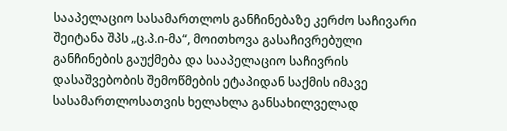სააპელაციო სასამართლოს განჩინებაზე კერძო საჩივარი შეიტანა შპს „ც.პ.ი-მა“, მოითხოვა გასაჩივრებული განჩინების გაუქმება და სააპელაციო საჩივრის დასაშვებობის შემოწმების ეტაპიდან საქმის იმავე სასამართლოსათვის ხელახლა განსახილველად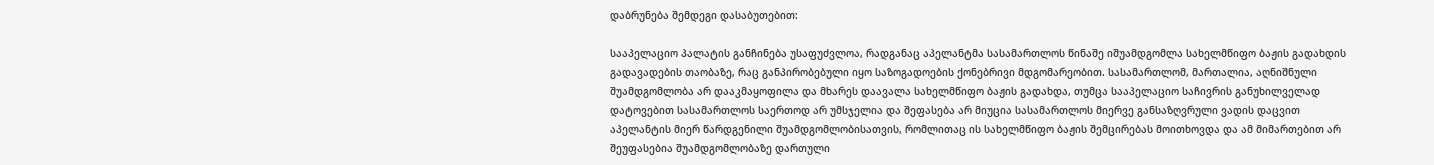დაბრუნება შემდეგი დასაბუთებით:

სააპელაციო პალატის განჩინება უსაფუძვლოა, რადგანაც აპელანტმა სასამართლოს წინაშე იშუამდგომლა სახელმწიფო ბაჟის გადახდის გადავადების თაობაზე, რაც განპირობებული იყო საზოგადოების ქონებრივი მდგომარეობით. სასამართლომ, მართალია, აღნიშნული შუამდგომლობა არ დააკმაყოფილა და მხარეს დაავალა სახელმწიფო ბაჟის გადახდა, თუმცა სააპელაციო საჩივრის განუხილველად დატოვებით სასამართლოს საერთოდ არ უმსჯელია და შეფასება არ მიუცია სასამართლოს მიერვე განსაზღვრული ვადის დაცვით აპელანტის მიერ წარდგენილი შუამდგომლობისათვის, რომლითაც ის სახელმწიფო ბაჟის შემცირებას მოითხოვდა და ამ მიმართებით არ შეუფასებია შუამდგომლობაზე დართული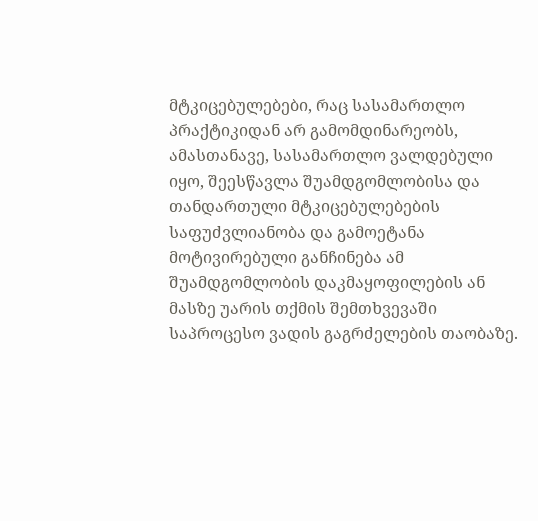მტკიცებულებები, რაც სასამართლო პრაქტიკიდან არ გამომდინარეობს, ამასთანავე, სასამართლო ვალდებული იყო, შეესწავლა შუამდგომლობისა და თანდართული მტკიცებულებების საფუძვლიანობა და გამოეტანა მოტივირებული განჩინება ამ შუამდგომლობის დაკმაყოფილების ან მასზე უარის თქმის შემთხვევაში საპროცესო ვადის გაგრძელების თაობაზე.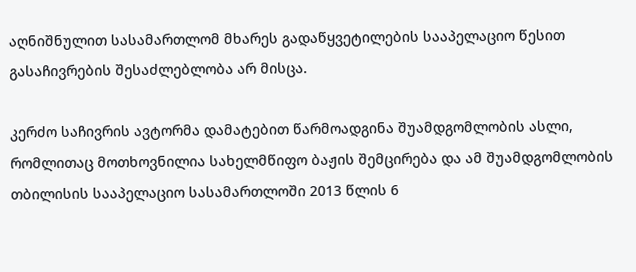აღნიშნულით სასამართლომ მხარეს გადაწყვეტილების სააპელაციო წესით გასაჩივრების შესაძლებლობა არ მისცა.

კერძო საჩივრის ავტორმა დამატებით წარმოადგინა შუამდგომლობის ასლი, რომლითაც მოთხოვნილია სახელმწიფო ბაჟის შემცირება და ამ შუამდგომლობის თბილისის სააპელაციო სასამართლოში 2013 წლის 6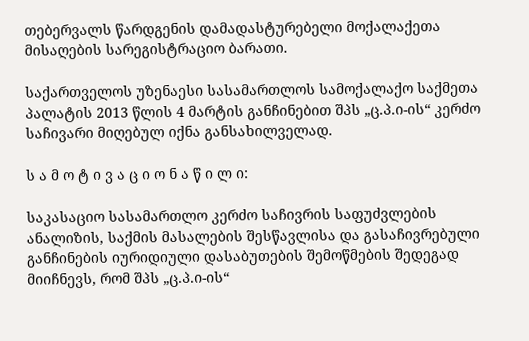თებერვალს წარდგენის დამადასტურებელი მოქალაქეთა მისაღების სარეგისტრაციო ბარათი.

საქართველოს უზენაესი სასამართლოს სამოქალაქო საქმეთა პალატის 2013 წლის 4 მარტის განჩინებით შპს „ც.პ.ი-ის“ კერძო საჩივარი მიღებულ იქნა განსახილველად.

ს ა მ ო ტ ი ვ ა ც ი ო ნ ა წ ი ლ ი:

საკასაციო სასამართლო კერძო საჩივრის საფუძვლების ანალიზის, საქმის მასალების შესწავლისა და გასაჩივრებული განჩინების იურიდიული დასაბუთების შემოწმების შედეგად მიიჩნევს, რომ შპს „ც.პ.ი-ის“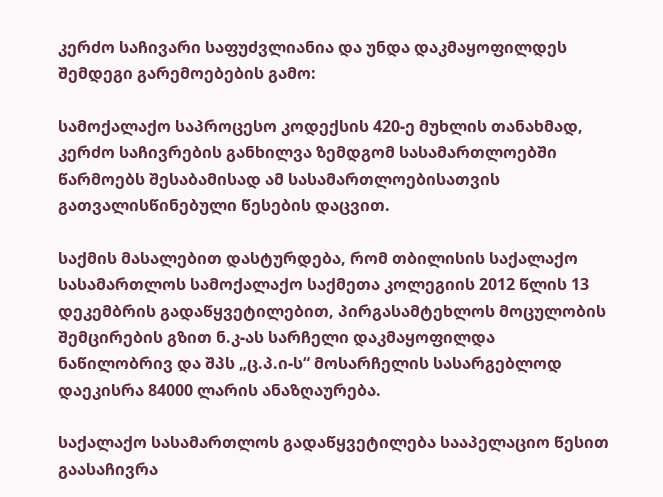კერძო საჩივარი საფუძვლიანია და უნდა დაკმაყოფილდეს შემდეგი გარემოებების გამო:

სამოქალაქო საპროცესო კოდექსის 420-ე მუხლის თანახმად, კერძო საჩივრების განხილვა ზემდგომ სასამართლოებში წარმოებს შესაბამისად ამ სასამართლოებისათვის გათვალისწინებული წესების დაცვით.

საქმის მასალებით დასტურდება, რომ თბილისის საქალაქო სასამართლოს სამოქალაქო საქმეთა კოლეგიის 2012 წლის 13 დეკემბრის გადაწყვეტილებით, პირგასამტეხლოს მოცულობის შემცირების გზით ნ.კ-ას სარჩელი დაკმაყოფილდა ნაწილობრივ და შპს „ც.პ.ი-ს“ მოსარჩელის სასარგებლოდ დაეკისრა 84000 ლარის ანაზღაურება.

საქალაქო სასამართლოს გადაწყვეტილება სააპელაციო წესით გაასაჩივრა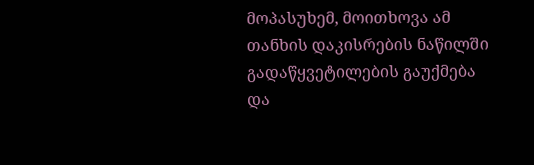მოპასუხემ, მოითხოვა ამ თანხის დაკისრების ნაწილში გადაწყვეტილების გაუქმება და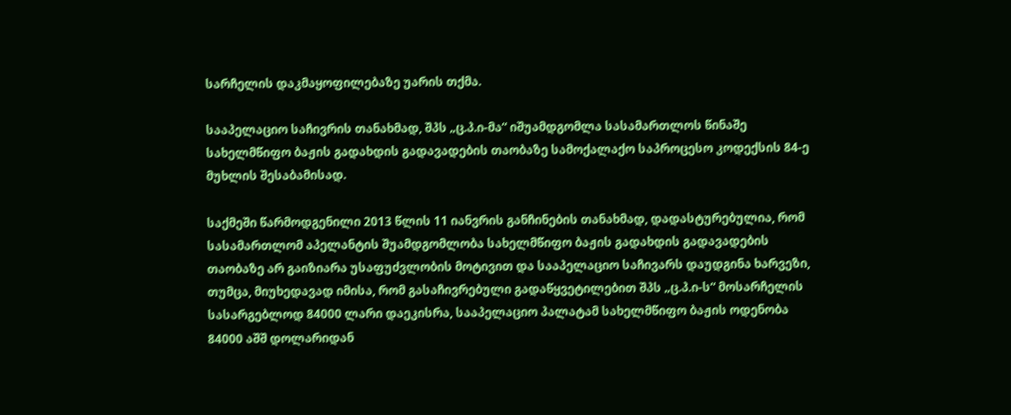სარჩელის დაკმაყოფილებაზე უარის თქმა.

სააპელაციო საჩივრის თანახმად, შპს „ც.პ.ი-მა“ იშუამდგომლა სასამართლოს წინაშე სახელმწიფო ბაჟის გადახდის გადავადების თაობაზე სამოქალაქო საპროცესო კოდექსის 84-ე მუხლის შესაბამისად.

საქმეში წარმოდგენილი 2013 წლის 11 იანვრის განჩინების თანახმად, დადასტურებულია, რომ სასამართლომ აპელანტის შუამდგომლობა სახელმწიფო ბაჟის გადახდის გადავადების თაობაზე არ გაიზიარა უსაფუძვლობის მოტივით და სააპელაციო საჩივარს დაუდგინა ხარვეზი, თუმცა, მიუხედავად იმისა, რომ გასაჩივრებული გადაწყვეტილებით შპს „ც.პ.ი-ს“ მოსარჩელის სასარგებლოდ 84000 ლარი დაეკისრა, სააპელაციო პალატამ სახელმწიფო ბაჟის ოდენობა 84000 აშშ დოლარიდან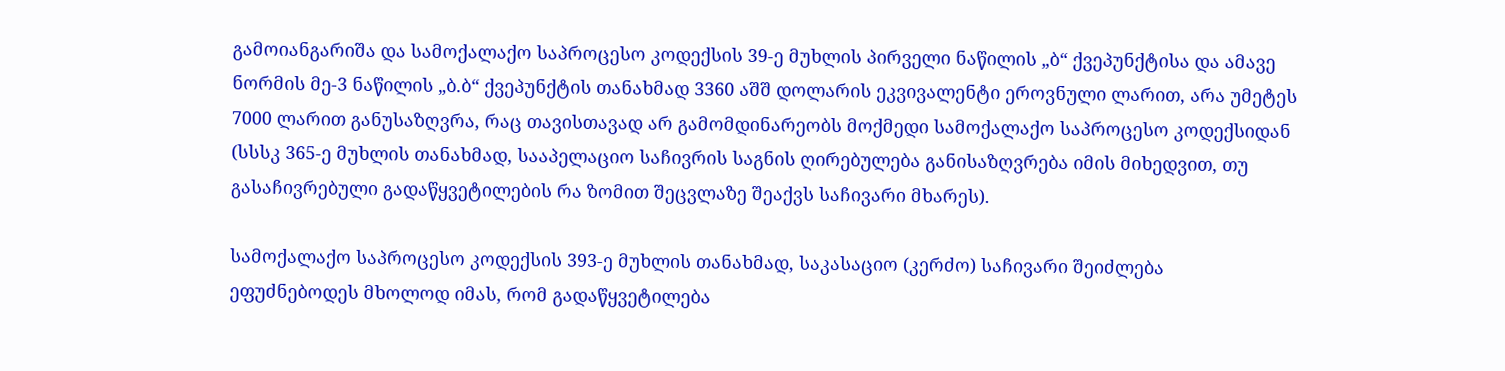გამოიანგარიშა და სამოქალაქო საპროცესო კოდექსის 39-ე მუხლის პირველი ნაწილის „ბ“ ქვეპუნქტისა და ამავე ნორმის მე-3 ნაწილის „ბ.ბ“ ქვეპუნქტის თანახმად 3360 აშშ დოლარის ეკვივალენტი ეროვნული ლარით, არა უმეტეს 7000 ლარით განუსაზღვრა, რაც თავისთავად არ გამომდინარეობს მოქმედი სამოქალაქო საპროცესო კოდექსიდან (სსსკ 365-ე მუხლის თანახმად, სააპელაციო საჩივრის საგნის ღირებულება განისაზღვრება იმის მიხედვით, თუ გასაჩივრებული გადაწყვეტილების რა ზომით შეცვლაზე შეაქვს საჩივარი მხარეს).

სამოქალაქო საპროცესო კოდექსის 393-ე მუხლის თანახმად, საკასაციო (კერძო) საჩივარი შეიძლება ეფუძნებოდეს მხოლოდ იმას, რომ გადაწყვეტილება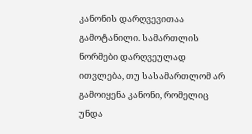კანონის დარღვევითაა გამოტანილი. სამართლის ნორმები დარღვეულად ითვლება, თუ სასამართლომ არ გამოიყენა კანონი, რომელიც უნდა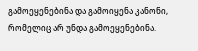გამოეყენებინა და გამოიყენა კანონი, რომელიც არ უნდა გამოეყენებინა.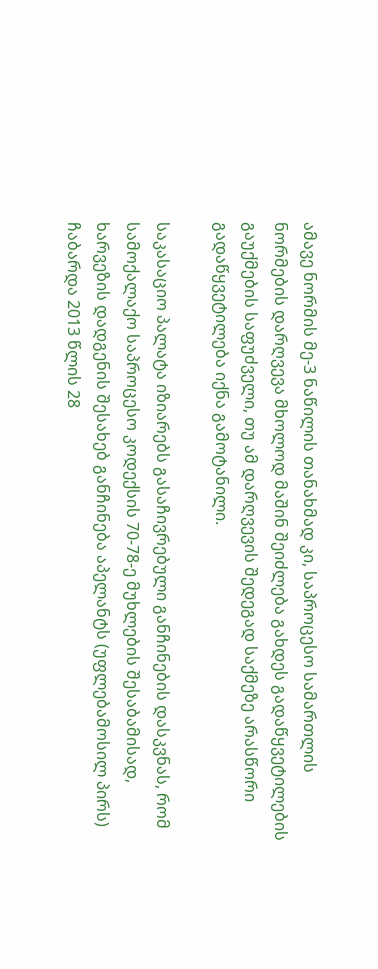ამავე ნორმის მე-3 ნაწილის თანახმად კი, საპროცესო სამართლის ნორმების დარღვევა მხოლოდ მაშინ შეიძლება გახდეს გადაწყვეტილების გაუქმების საფუძველი, თუ ამ დარღვევის შედეგად საქმეზე არასწორი გადაწყვეტილება იქნა გამოტანილი.

საკასაციო პალატა იზიარებს გასაჩივრებული განჩინების დასკვნას, რომ სამოქალაქო საპროცესო კოდექსის 70-78-ე მუხლების შესაბამისად, ხარვეზის დადგენის შესახებ განჩინება აპელანტს (უფლებამოსილ პირს) ჩაბარდა 2013 წლის 28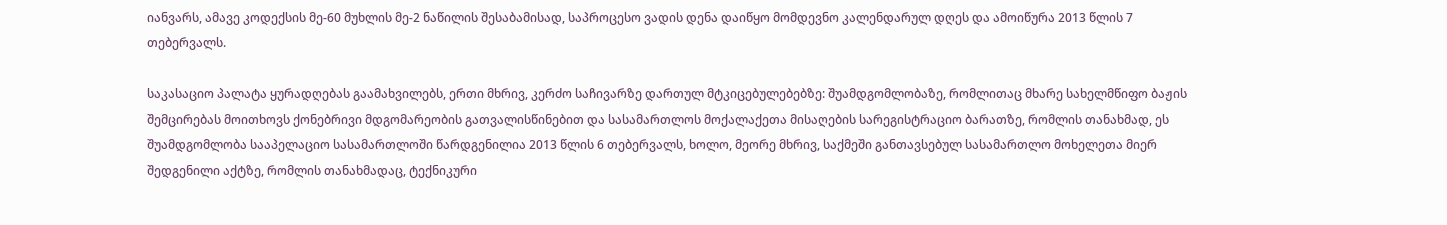იანვარს, ამავე კოდექსის მე-60 მუხლის მე-2 ნაწილის შესაბამისად, საპროცესო ვადის დენა დაიწყო მომდევნო კალენდარულ დღეს და ამოიწურა 2013 წლის 7 თებერვალს.

საკასაციო პალატა ყურადღებას გაამახვილებს, ერთი მხრივ, კერძო საჩივარზე დართულ მტკიცებულებებზე: შუამდგომლობაზე, რომლითაც მხარე სახელმწიფო ბაჟის შემცირებას მოითხოვს ქონებრივი მდგომარეობის გათვალისწინებით და სასამართლოს მოქალაქეთა მისაღების სარეგისტრაციო ბარათზე, რომლის თანახმად, ეს შუამდგომლობა სააპელაციო სასამართლოში წარდგენილია 2013 წლის 6 თებერვალს, ხოლო, მეორე მხრივ, საქმეში განთავსებულ სასამართლო მოხელეთა მიერ შედგენილი აქტზე, რომლის თანახმადაც, ტექნიკური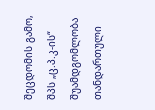შეცდომის გამო, შპს „ც.პ.კ-ის“ შუამდგომლობა თანდართული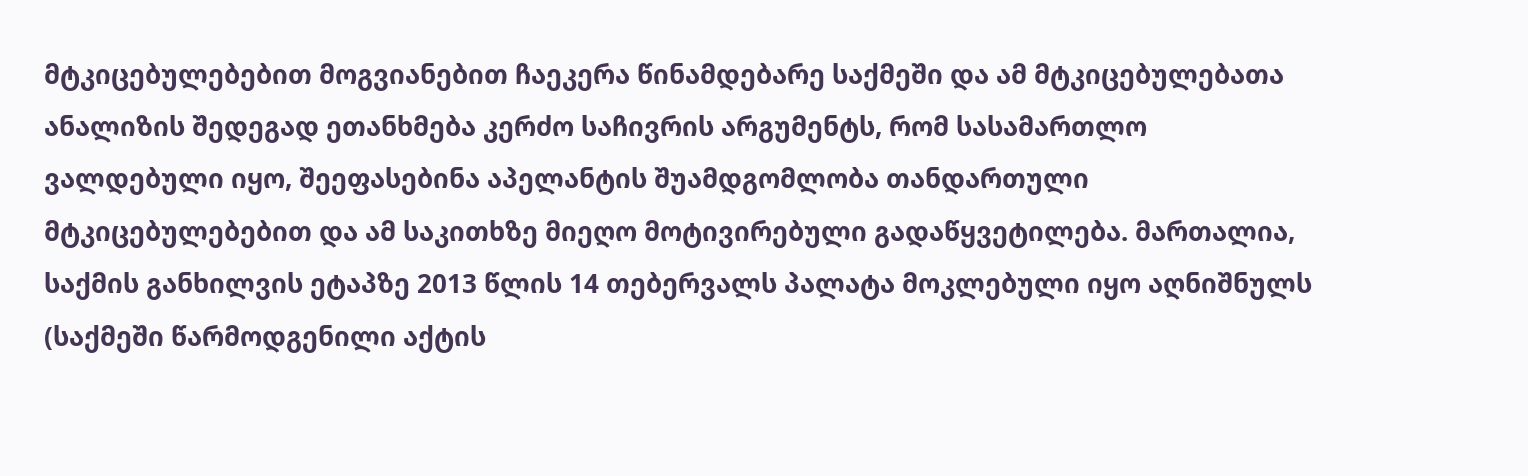მტკიცებულებებით მოგვიანებით ჩაეკერა წინამდებარე საქმეში და ამ მტკიცებულებათა ანალიზის შედეგად ეთანხმება კერძო საჩივრის არგუმენტს, რომ სასამართლო ვალდებული იყო, შეეფასებინა აპელანტის შუამდგომლობა თანდართული მტკიცებულებებით და ამ საკითხზე მიეღო მოტივირებული გადაწყვეტილება. მართალია, საქმის განხილვის ეტაპზე 2013 წლის 14 თებერვალს პალატა მოკლებული იყო აღნიშნულს (საქმეში წარმოდგენილი აქტის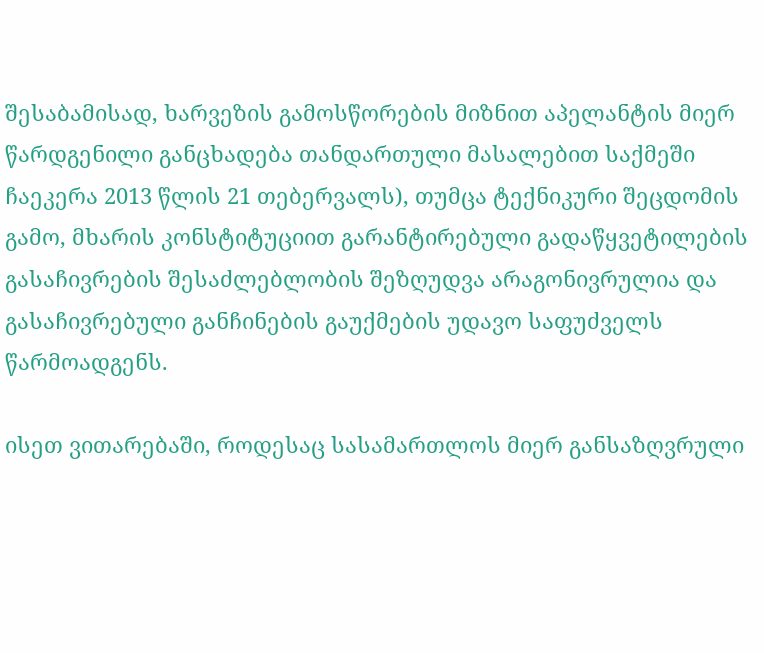შესაბამისად, ხარვეზის გამოსწორების მიზნით აპელანტის მიერ წარდგენილი განცხადება თანდართული მასალებით საქმეში ჩაეკერა 2013 წლის 21 თებერვალს), თუმცა ტექნიკური შეცდომის გამო, მხარის კონსტიტუციით გარანტირებული გადაწყვეტილების გასაჩივრების შესაძლებლობის შეზღუდვა არაგონივრულია და გასაჩივრებული განჩინების გაუქმების უდავო საფუძველს წარმოადგენს.

ისეთ ვითარებაში, როდესაც სასამართლოს მიერ განსაზღვრული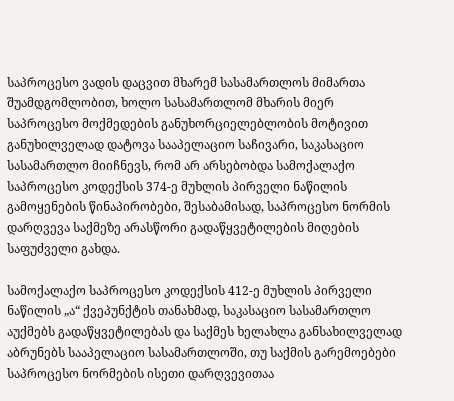საპროცესო ვადის დაცვით მხარემ სასამართლოს მიმართა შუამდგომლობით, ხოლო სასამართლომ მხარის მიერ საპროცესო მოქმედების განუხორციელებლობის მოტივით განუხილველად დატოვა სააპელაციო საჩივარი, საკასაციო სასამართლო მიიჩნევს, რომ არ არსებობდა სამოქალაქო საპროცესო კოდექსის 374-ე მუხლის პირველი ნაწილის გამოყენების წინაპირობები, შესაბამისად, საპროცესო ნორმის დარღვევა საქმეზე არასწორი გადაწყვეტილების მიღების საფუძველი გახდა.

სამოქალაქო საპროცესო კოდექსის 412-ე მუხლის პირველი ნაწილის „ა“ ქვეპუნქტის თანახმად, საკასაციო სასამართლო აუქმებს გადაწყვეტილებას და საქმეს ხელახლა განსახილველად აბრუნებს სააპელაციო სასამართლოში, თუ საქმის გარემოებები საპროცესო ნორმების ისეთი დარღვევითაა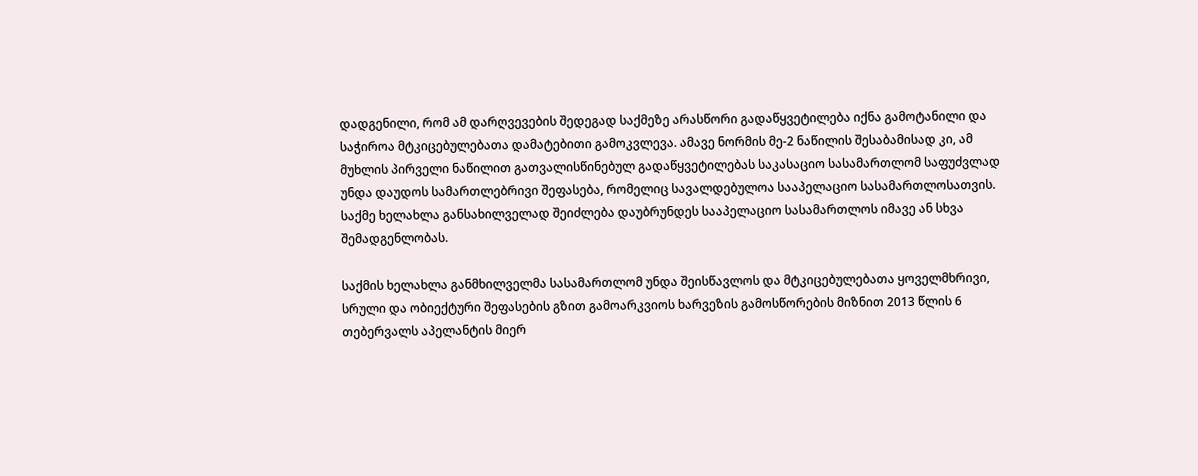დადგენილი, რომ ამ დარღვევების შედეგად საქმეზე არასწორი გადაწყვეტილება იქნა გამოტანილი და საჭიროა მტკიცებულებათა დამატებითი გამოკვლევა. ამავე ნორმის მე-2 ნაწილის შესაბამისად კი, ამ მუხლის პირველი ნაწილით გათვალისწინებულ გადაწყვეტილებას საკასაციო სასამართლომ საფუძვლად უნდა დაუდოს სამართლებრივი შეფასება, რომელიც სავალდებულოა სააპელაციო სასამართლოსათვის. საქმე ხელახლა განსახილველად შეიძლება დაუბრუნდეს სააპელაციო სასამართლოს იმავე ან სხვა შემადგენლობას.

საქმის ხელახლა განმხილველმა სასამართლომ უნდა შეისწავლოს და მტკიცებულებათა ყოველმხრივი, სრული და ობიექტური შეფასების გზით გამოარკვიოს ხარვეზის გამოსწორების მიზნით 2013 წლის 6 თებერვალს აპელანტის მიერ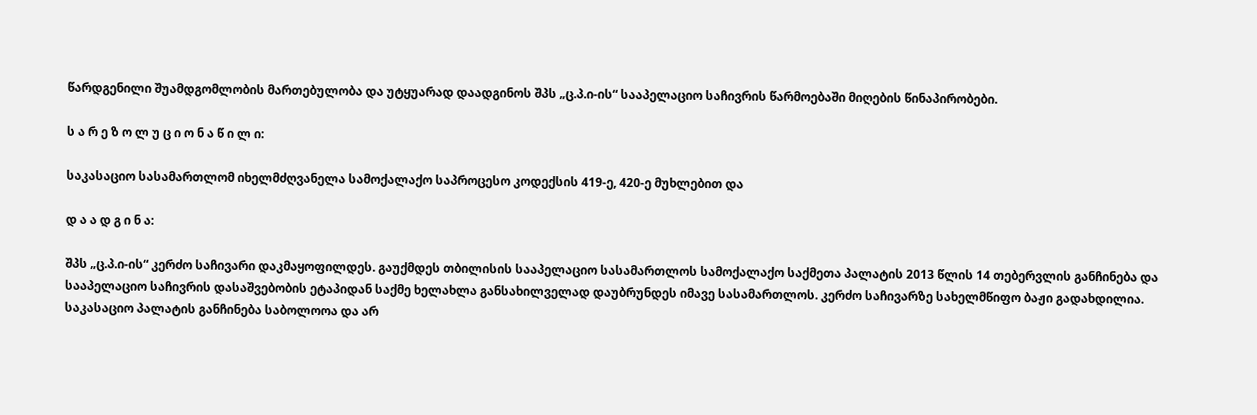წარდგენილი შუამდგომლობის მართებულობა და უტყუარად დაადგინოს შპს „ც.პ.ი-ის“ სააპელაციო საჩივრის წარმოებაში მიღების წინაპირობები.

ს ა რ ე ზ ო ლ უ ც ი ო ნ ა წ ი ლ ი:

საკასაციო სასამართლომ იხელმძღვანელა სამოქალაქო საპროცესო კოდექსის 419-ე, 420-ე მუხლებით და

დ ა ა დ გ ი ნ ა:

შპს „ც.პ.ი-ის“ კერძო საჩივარი დაკმაყოფილდეს. გაუქმდეს თბილისის სააპელაციო სასამართლოს სამოქალაქო საქმეთა პალატის 2013 წლის 14 თებერვლის განჩინება და სააპელაციო საჩივრის დასაშვებობის ეტაპიდან საქმე ხელახლა განსახილველად დაუბრუნდეს იმავე სასამართლოს. კერძო საჩივარზე სახელმწიფო ბაჟი გადახდილია. საკასაციო პალატის განჩინება საბოლოოა და არ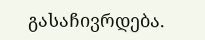გასაჩივრდება.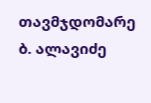თავმჯდომარე ბ. ალავიძე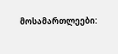მოსამართლეები: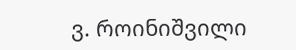ვ. როინიშვილი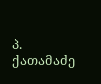პ. ქათამაძე